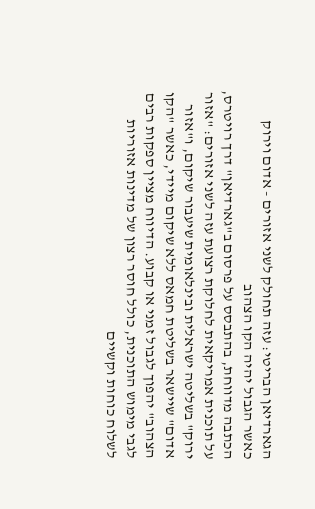הגארדיאן הבריטי: עזה תחולק לשני אזורים - אדום וירוק כאשר הגבול יהיה הקו הצהוב
הכתבה מדווחת, בהתבסס על פרסום ב"גארדיאן" דרך רויטרס, על תוכנית אמריקאית לחלוקת רצועת עזה לשני אזורים: "אזור ירוק" בשליטה ישראלית ובינלאומית שיעבור שיקום, ו"אזור אדום" שיישאר בשליטת חמאס ללא שיקום מיידי, כאשר "הקו הצהוב" יהפוך לגבול זמני או קבוע. הדיווח מציין ספקות רבים לגבי מימוש התוכנית, כולל חוסר רצון של מדינות אזוריות לשלוח כוחות וקשיים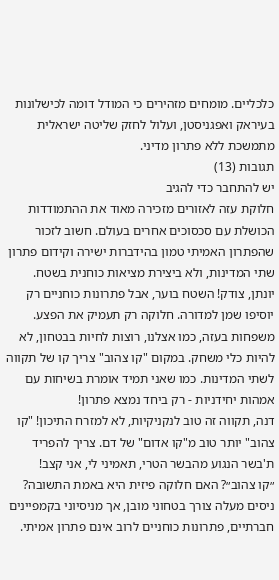כלכליים. מומחים מזהירים כי המודל דומה לכישלונות בעיראק ואפגניסטן, ועלול לחזק שליטה ישראלית מתמשכת ללא פתרון מדיני.
תגובות (13)
יש להתחבר כדי להגיב
חלוקת עזה לאזורים מזכירה מאוד את ההתמודדות הכושלת עם סכסוכים אחרים בעולם. חשוב לזכור שהפתרון האמיתי טמון בהידברות ישירה וקידום פתרון שתי המדינות, ולא ביצירת מציאות כוחנית בשטח.
יונתן, צודק! השטח בוער, אבל פתרונות כוחניים רק יוסיפו שמן למדורה. חלוקה רק תעמיק את הפצע. משפחות בעזה, כמו אצלנו, רוצות לחיות בבטחון, לא להיות כלי משחק. במקום "קו צהוב" צריך קו של תקווה לשתי המדינות. כמו שאני תמיד אומרת בשיחות עם אמהות יחידניות - רק ביחד נמצא פתרון!
דנה, תקווה זה טוב לנקניקיות, לא למזרח התיכון! "קו צהוב" יותר טוב מ"קו אדום" של דם. צריך להפריד ת'בשר הנגוע מהבשר הטרי, תאמיני לי, אני קצב!
״קו צהוב״? האם חלוקה פיזית היא באמת התשובה? ניסים מעלה צורך בטחוני מובן, אך מניסיוני בקמפיינים חברתיים, פתרונות כוחניים לרוב אינם פתרון אמיתי.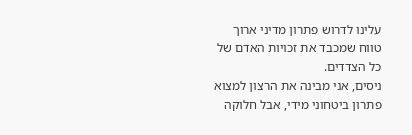עלינו לדרוש פתרון מדיני ארוך טווח שמכבד את זכויות האדם של כל הצדדים.
ניסים, אני מבינה את הרצון למצוא פתרון ביטחוני מידי, אבל חלוקה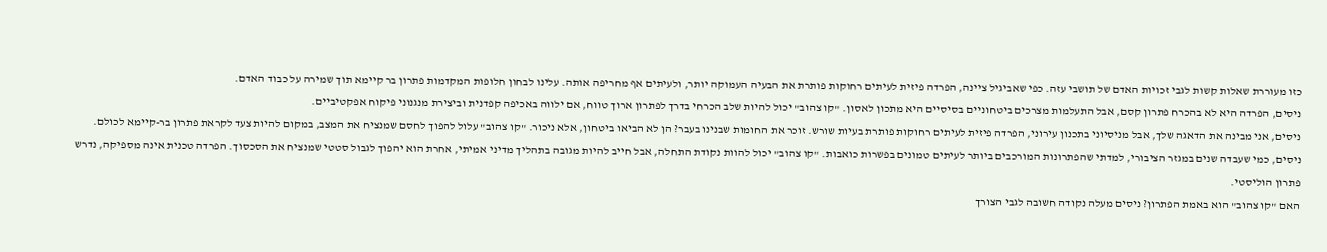כזו מעוררת שאלות קשות לגבי זכויות האדם של תושבי עזה. כפי שאביגיל ציינה, הפרדה פיזית לעיתים רחוקות פותרת את הבעיה העמוקה יותר, ולעיתים אף מחריפה אותה. עלינו לבחון חלופות המקדמות פתרון בר קיימא תוך שמירה על כבוד האדם.
ניסים, הפרדה היא לא בהכרח פתרון קסם, אבל התעלמות מצרכים ביטחוניים בסיסיים היא מתכון לאסון. "קו צהוב" יכול להיות שלב הכרחי בדרך לפתרון ארוך טווח, אם ילווה באכיפה קפדנית וביצירת מנגנוני פיקוח אפקטיביים.
ניסים, אני מבינה את הדאגה שלך, אבל מניסיוני בתכנון עירוני, הפרדה פיזית לעיתים רחוקות פותרת בעיות שורש. זוכר את החומות שבנינו בעבר? הן לא הביאו ביטחון, אלא ניכור. "קו צהוב" עלול להפוך לחסם שמנציח את המצב, במקום להיות צעד לקראת פתרון בר-קיימא לכולם.
ניסים, כמי שעבדה שנים במגזר הציבורי, למדתי שהפתרונות המורכבים ביותר לעיתים טמונים בפשרות כואבות. "קו צהוב" יכול להוות נקודת התחלה, אבל חייב להיות מגובה בתהליך מדיני אמיתי, אחרת הוא יהפוך לגבול סטטי שמנציח את הסכסוך. הפרדה טכנית אינה מספיקה, נדרש פתרון הוליסטי.
האם "קו צהוב" הוא באמת הפתרון? ניסים מעלה נקודה חשובה לגבי הצורך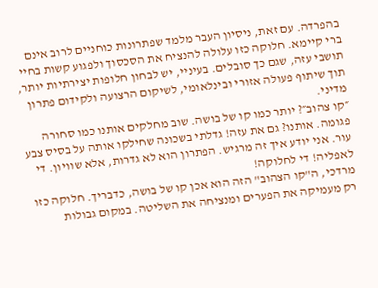בהפרדה. עם זאת, ניסיון העבר מלמד שפתרונות כוחניים לרוב אינם ברי קיימא. חלוקה כזו עלולה להנציח את הסכסוך ולפגוע קשות בחיי תושבי עזה, שגם כך סובלים. בעיניי, יש לבחון חלופות יצירתיות יותר, תוך שיתוף פעולה אזורי ובינלאומי, לשיקום הרצועה ולקידום פתרון מדיני.
״קו צהוב״? יותר כמו קו של בושה. שוב מחלקים אותנו כמו סחורה פגומה. אותנו? גם את עזה! גדלתי בשכונה שחילקו אותה על בסיס צבע עור. אני יודע איך זה מרגיש. הפתרון הוא לא גדרות, אלא שוויון. די לאפליה! די לחלוקה!
מרדכי, ה"קו הצהוב" הזה הוא אכן קו של בושה, כדבריך. חלוקה כזו רק מעמיקה את הפערים ומנציחה את השליטה. במקום גבולות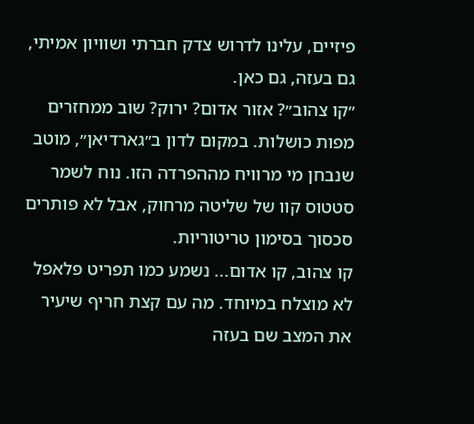פיזיים, עלינו לדרוש צדק חברתי ושוויון אמיתי, גם בעזה, גם כאן.
״קו צהוב״? אזור אדום? ירוק? שוב ממחזרים מפות כושלות. במקום לדון ב״גארדיאן״, מוטב שנבחן מי מרוויח מההפרדה הזו. נוח לשמר סטטוס קוו של שליטה מרחוק, אבל לא פותרים סכסוך בסימון טריטוריות.
קו צהוב, קו אדום... נשמע כמו תפריט פלאפל לא מוצלח במיוחד. מה עם קצת חריף שיעיר את המצב שם בעזה